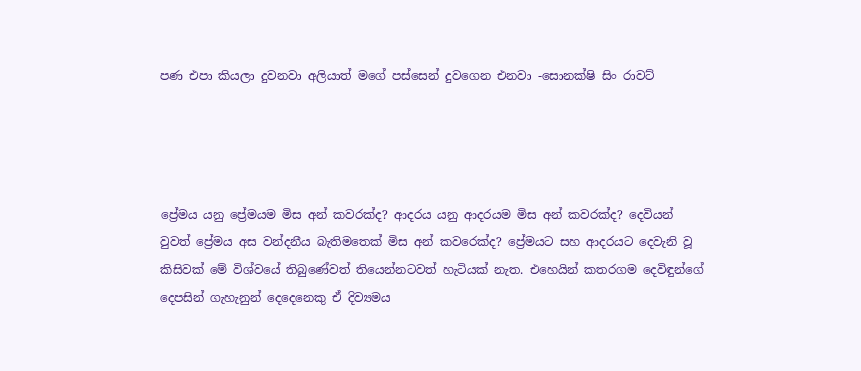පණ එපා කියලා දුවනවා අලියාත් මගේ පස්සෙන් දුවගෙන එනවා -සොනක්ෂි සිං රාවට්




ප්‍රේමය යනු ප්‍රේමයම මිස අන් කවරක්ද? ආදරය යනු ආදරයම මිස අන් කවරක්ද? දෙවියන් වුවත් ප්‍රේමය අස වන්දනීය බැතිමතෙක් මිස අන් කවරෙක්ද? ප්‍රේමයට සහ ආදරයට දෙවැනි වූ කිසිවක් මේ විශ්වයේ තිබුණේවත් තියෙන්නටවත් හැටියක් නැත. එහෙයින් කතරගම දෙවිඳුන්ගේ දෙපසින් ගැහැනුන් දෙදෙනෙකු ඒ දිව්‍යමය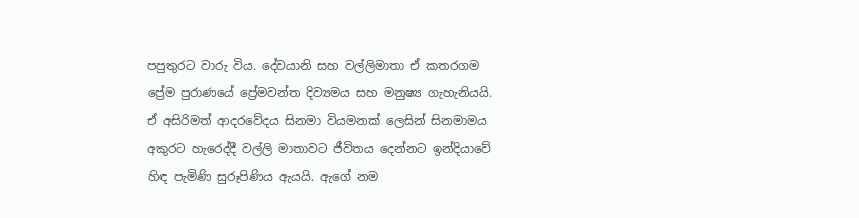පපුතුරට වාරු විය. දේවයානි සහ වල්ලිමාතා ඒ කතරගම ප්‍රේම පුරාණයේ ප්‍රේමවන්ත දිව්‍යමය සහ මනුෂ්‍ය ගැහැනියයි. ඒ අසිරිමත් ආදරවේදය සිනමා වියමනක් ලෙසින් සිනමාමය අකුරට හැරෙද්දී වල්ලි මාතාවට ජීවිතය දෙන්නට ඉන්දියාවේ හිඳ පැමිණි සුරූපිණිය ඇයයි. ඇගේ නම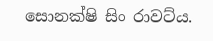සොනක්ෂි සිං රාවට්ය.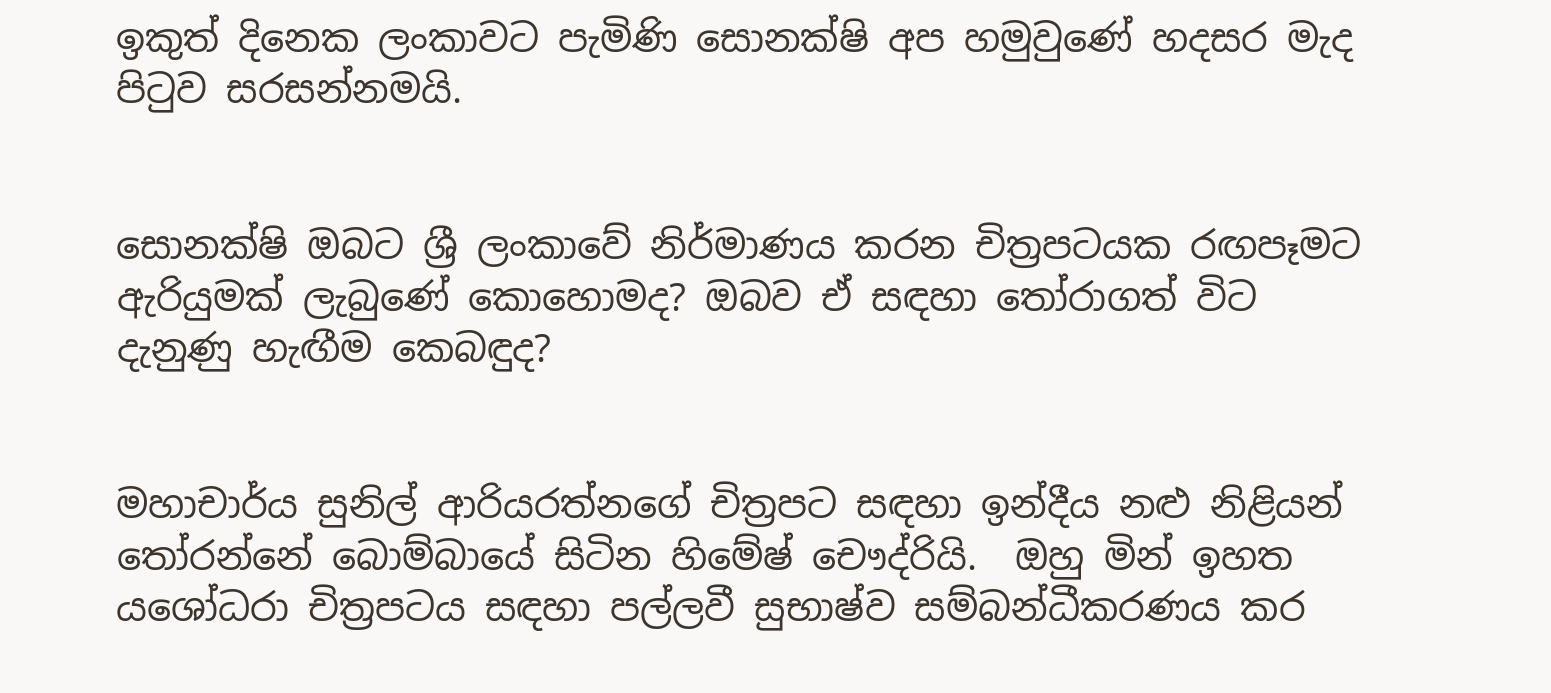ඉකුත් දිනෙක ලංකාවට පැමිණි සොනක්ෂි අප හමුවුණේ හදසර මැද පිටුව සරසන්නමයි.


සොනක්ෂි ඔබට ශ්‍රී ලංකාවේ නිර්මාණය කරන චිත්‍රපටයක රඟපෑමට ඇරියුමක් ලැබුණේ කොහොමද? ඔබව ඒ සඳහා තෝරාගත් විට දැනුණු හැඟීම කෙබඳුද?


මහාචාර්ය සුනිල් ආරියරත්නගේ චිත්‍රපට සඳහා ඉන්දීය නළු නිළියන් තෝරන්නේ බොම්බායේ සිටින හිමේෂ් චෞද්රියි.  ඔහු මින් ඉහත යශෝධරා චිත්‍රපටය සඳහා පල්ලවී සුභාෂ්ව සම්බන්ධීකරණය කර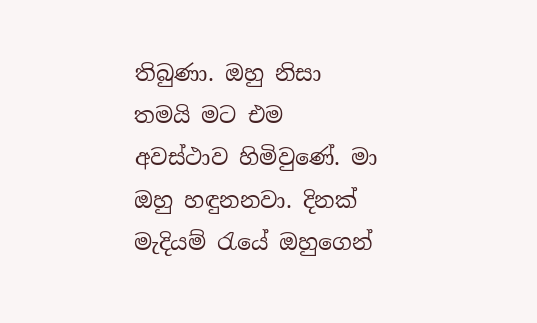තිබුණා. ඔහු නිසා තමයි මට එම අවස්ථාව හිමිවුණේ. මා ඔහු හඳුනනවා. දිනක් මැදියම් රැයේ ඔහුගෙන්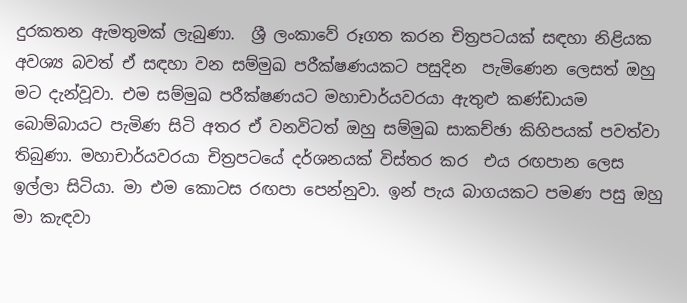දුරකතන ඇමතුමක් ලැබුණා.  ශ්‍රී ලංකාවේ රූගත කරන චිත්‍රපටයක් සඳහා නිළියක අවශ්‍ය බවත් ඒ සඳහා වන සම්මුඛ පරීක්ෂණයකට පසුදින  පැමිණෙන ලෙසත් ඔහු මට දැන්වූවා. එම සම්මුඛ පරීක්ෂණයට මහාචාර්යවරයා ඇතුළු කණ්ඩායම බොම්බායට පැමිණ සිටි අතර ඒ වනවිටත් ඔහු සම්මුඛ සාකච්ඡා කිහිපයක් පවත්වා තිබුණා. මහාචාර්යවරයා චිත්‍රපටයේ දර්ශනයක් විස්තර කර  එය රඟපාන ලෙස ඉල්ලා සිටියා. මා එම කොටස රඟපා පෙන්නුවා. ඉන් පැය බාගයකට පමණ පසු ඔහු මා කැඳවා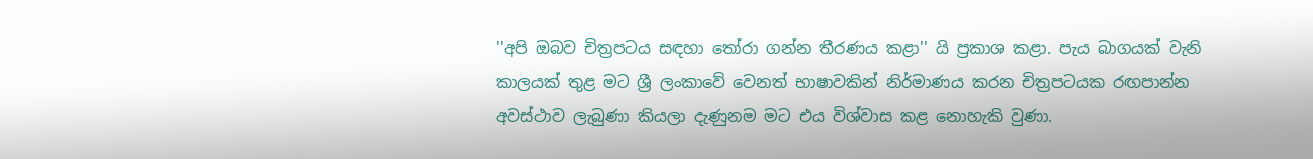''අපි ඔබව චිත්‍රපටය සඳහා තෝරා ගන්න තීරණය කළා'' යි ප්‍රකාශ කළා. පැය බාගයක් වැනි කාලයක් තුළ මට ශ්‍රී ලංකාවේ වෙනත් භාෂාවකින් නිර්මාණය කරන චිත්‍රපටයක රඟපාන්න අවස්ථාව ලැබුණා කියලා දැණුනම මට එය විශ්වාස කළ නොහැකි වුණා.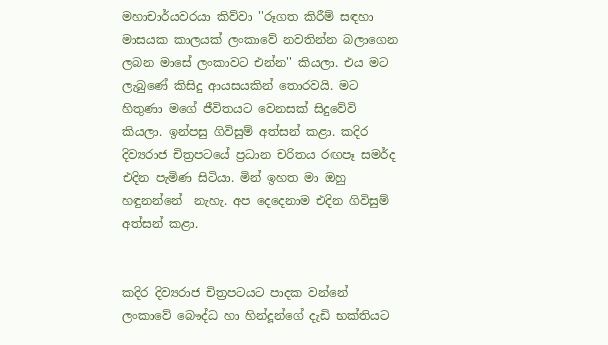මහාචාර්යවරයා කිව්වා ''රූගත කිරීම් සඳහා මාසයක කාලයක් ලංකාවේ නවතින්න බලාගෙන ලබන මාසේ ලංකාවට එන්න'' කියලා. එය මට ලැබුණේ කිසිදු ආයසයකින් තොරවයි. මට හිතුණා මගේ ජීවිතයට වෙනසක් සිදුවේවි කියලා. ඉන්පසු ගිවිසුම් අත්සන් කළා. කදිර දිව්‍යරාජ චිත්‍රපටයේ ප්‍රධාන චරිතය රඟපෑ සමර්ද එදින පැමිණ සිටියා. මින් ඉහත මා ඔහු හඳුනන්නේ  නැහැ. අප දෙදෙනාම එදින ගිවිසුම් අත්සන් කළා.


කදිර දිව්‍යරාජ චිත්‍රපටයට පාදක වන්නේ ලංකාවේ බෞද්ධ හා හින්දූන්ගේ දැඩි භක්තියට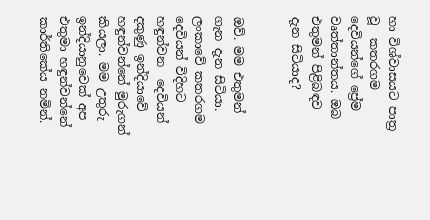හා විශ්වාසයට පාත්‍ර වූ  කතරගම දෙවියන්ගේ ප්‍රේම වෘත්තාන්තය. ඔබ එතුමන් පිළිබඳව දැන සිටියාද?


ඔව්. මම එතුමන් ගැන දැන සිටියා. ලංකාවේ කතරගම දෙවියන් විදිහට හඳුන්වන  දෙවියන් දකුණු ඉන්දියාවේ හඳුන්වන්නේ මුරුගන් කියලා. මම උතුරු ඉන්දියානුවෙක් අප එතුමා හඳුන්වන්නේ කාර්තිකේය නමින්.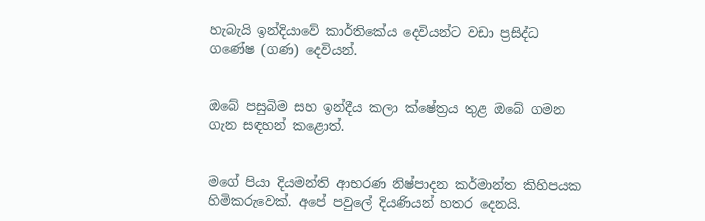හැබැයි ඉන්දියාවේ කාර්තිකේය දෙවියන්ට වඩා ප්‍රසිද්ධ ගණේෂ (ගණ) දෙවියන්.


ඔබේ පසුබිම සහ ඉන්දීය කලා ක්ෂේත්‍රය තුළ ඔබේ ගමන ගැන සඳහන් කළොත්.


මගේ පියා දියමන්ති ආභරණ නිෂ්පාදන කර්මාන්ත කිහිපයක හිමිකරුවෙක්. අපේ පවුලේ දියණියන් හතර දෙනයි.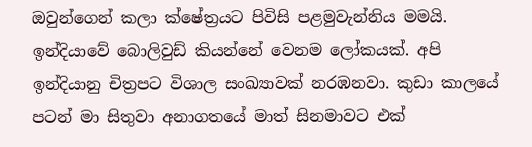ඔවුන්ගෙන් කලා ක්ෂේත්‍රයට පිවිසි පළමුවැන්නිය මමයි. ඉන්දියාවේ බොලිවුඩ් කියන්නේ වෙනම ලෝකයක්. අපි ඉන්දියානු චිත්‍රපට විශාල සංඛ්‍යාවක් නරඹනවා. කුඩා කාලයේ පටන් මා සිතුවා අනාගතයේ මාත් සිනමාවට එක්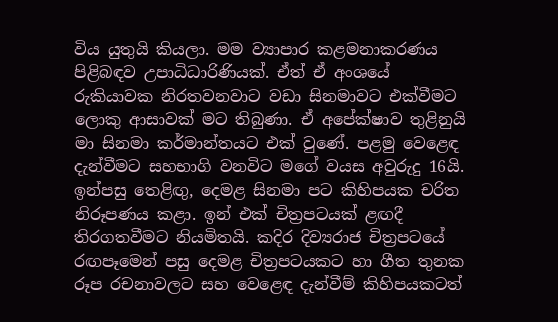විය යුතුයි කියලා. මම ව්‍යාපාර කළමනාකරණය පිළිබඳව උපාධිධාරිණියක්. ඒත් ඒ අංශයේ රුකියාවක නිරතවනවාට වඩා සිනමාවට එක්වීමට ලොකු ආසාවක් මට තිබුණා. ඒ අපේක්ෂාව තුළිනුයි මා සිනමා කර්මාන්තයට එක් වුණේ. පළමු වෙළෙඳ දැන්වීමට සහභාගි වනවිට මගේ වයස අවුරුදු 16යි. ඉන්පසු තෙළිඟු, දෙමළ සිනමා පට කිහිපයක චරිත නිරූපණය කළා. ඉන් එක් චිත්‍රපටයක් ළඟදී තිරගතවීමට නියමිතයි. කදිර දිව්‍යරාජ චිත්‍රපටයේ රඟපෑමෙන් පසු දෙමළ චිත්‍රපටයකට හා ගීත තුනක රූප රචනාවලට සහ වෙළෙඳ දැන්වීම් කිහිපයකටත්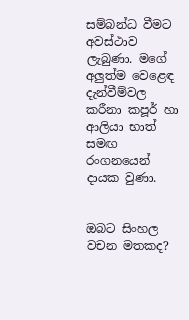සම්බන්ධ වීමට අවස්ථාව ලැබුණා. මගේ අලුත්ම වෙළෙඳ දැන්වීම්වල කරීනා කපූර් හා ආලියා භාත් සමඟ රංගනයෙන් දායක වුණා.


ඔබට සිංහල වචන මතකද?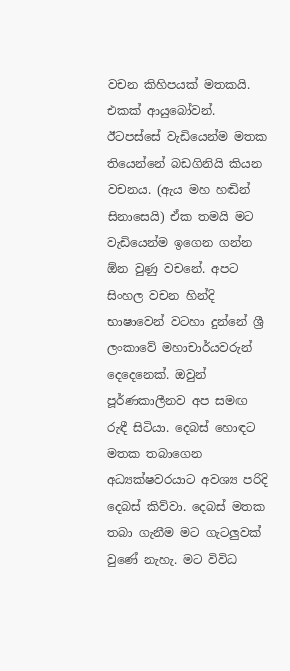වචන කිහිපයක් මතකයි. එකක් ආයුබෝවන්. ඊටපස්සේ වැඩියෙන්ම මතක තියෙන්නේ බඩගිනියි කියන වචනය. (ඇය මහ හඬින් සිනාසෙයි) ඒක තමයි මට වැඩියෙන්ම ඉගෙන ගන්න ඕන වුණු වචනේ. අපට සිංහල වචන හින්දි භාෂාවෙන් වටහා දුන්නේ ශ්‍රී ලංකාවේ මහාචාර්යවරුන් දෙදෙනෙක්. ඔවුන් පූර්ණකාලීනව අප සමඟ රුඳී සිටියා. දෙබස් හොඳට මතක තබාගෙන අධ්‍යක්ෂවරයාට අවශ්‍ය පරිදි දෙබස් කිව්වා. දෙබස් මතක තබා ගැනීම මට ගැටලුවක් වුණේ නැහැ. මට විවිධ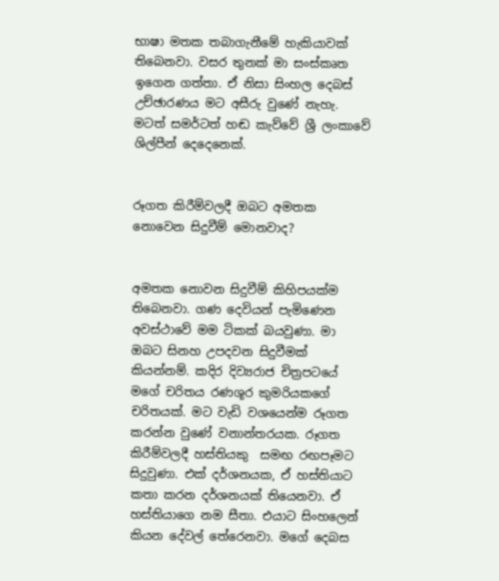භාෂා මතක තබාගැනීමේ හැකියාවක් තිබෙනවා. වසර තුනක් මා සංස්කෘත ඉගෙන ගත්තා. ඒ නිසා සිංහල දෙබස් උච්ඡාරණය මට අසීරු වුණේ නැහැ. මටත් සමර්ටත් හඬ කැව්වේ ශ්‍රී ලංකාවේ ශිල්පීන් දෙදෙනෙක්.


රූගත කිරීම්වලදී ඔබට අමතක නොවෙන සිදුවීම් මොනවාද?


අමතක නොවන සිදුවීම් කිහිපයක්ම තිබෙනවා. ගණ දෙවියන් පැමිණෙන අවස්ථාවේ මම ටිකක් බයවුණා. මා ඔබට සිනහ උපදවන සිදුවීමක් කියන්නම්. කදිර දිව්‍යරාජ චිත්‍රපටයේ මගේ චරිතය රණශූර කුමරියකගේ චරිතයක්. මට වැඩි වශයෙන්ම රූගත කරන්න වුණේ වනාන්තරයක. රූගත කිරීම්වලදී හස්තියකු  සමඟ රඟපෑමට සිදුවුණා. එක් දර්ශනයක, ඒ හස්තියාට කතා කරන දර්ශනයක් තියෙනවා. ඒ හස්තියාගෙ නම සීතා. එයාට සිංහලෙන් කියන දේවල් තේරෙනවා. මගේ දෙබස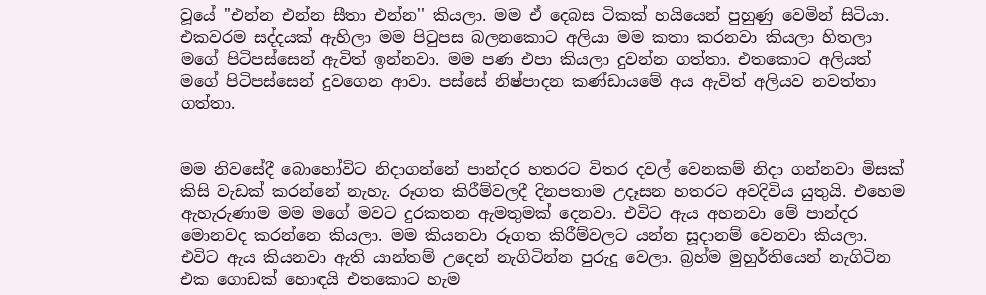වූයේ ''එන්න එන්න සීතා එන්න'' කියලා. මම ඒ දෙබස ටිකක් හයියෙන් පුහුණු වෙමින් සිටියා. එකවරම සද්දයක් ඇහිලා මම පිටුපස බලනකොට අලියා මම කතා කරනවා කියලා හිතලා මගේ පිටිපස්සෙන් ඇවිත් ඉන්නවා. මම පණ එපා කියලා දුවන්න ගත්තා. එතකොට අලියත් මගේ පිටිපස්සෙන් දුවගෙන ආවා. පස්සේ නිෂ්පාදන කණ්ඩායමේ අය ඇවිත් අලියව නවත්තා ගත්තා.


මම නිවසේදී බොහෝවිට නිදාගන්නේ පාන්දර හතරට විතර දවල් වෙනකම් නිදා ගන්නවා මිසක් කිසි වැඩක් කරන්නේ නැහැ. රූගත කිරීම්වලදී දිනපතාම උදෑසන හතරට අවදිවිය යුතුයි. එහෙම ඇහැරුණාම මම මගේ මවට දුරකතන ඇමතුමක් දෙනවා. එවිට ඇය අහනවා මේ පාන්දර මොනවද කරන්නෙ කියලා. මම කියනවා රූගත කිරීම්වලට යන්න සූදානම් වෙනවා කියලා. එවිට ඇය කියනවා ඇති යාන්තම් උදෙන් නැගිටින්න පුරුදු වෙලා. බ්‍රහ්ම මුහුර්තියෙන් නැගිටින එක ගොඩක් හොඳයි එතකොට හැම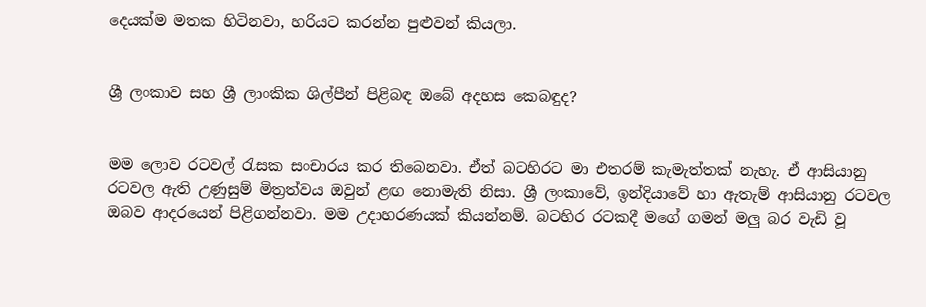දෙයක්ම මතක හිටිනවා, හරියට කරන්න පුළුවන් කියලා.


ශ්‍රී ලංකාව සහ ශ්‍රී ලාංකික ශිල්පීන් පිළිබඳ ඔබේ අදහස කෙබඳුද?


මම ලොව රටවල් රැසක සංචාරය කර තිබෙනවා. ඒත් බටහිරට මා එතරම් කැමැත්තක් නැහැ. ඒ ආසියානු රටවල ඇති උණුසුම් මිත්‍රත්වය ඔවුන් ළඟ නොමැති නිසා. ශ්‍රී ලංකාවේ, ඉන්දියාවේ හා ඇතැම් ආසියානු රටවල ඔබව ආදරයෙන් පිළිගන්නවා. මම උදාහරණයක් කියන්නම්. බටහිර රටකදී මගේ ගමන් මලු බර වැඩි වූ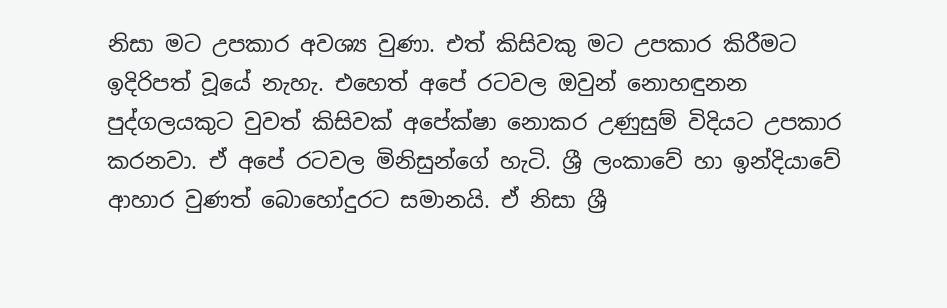නිසා මට උපකාර අවශ්‍ය වුණා. එත් කිසිවකු මට උපකාර කිරීමට ඉදිරිපත් වූයේ නැහැ. එහෙත් අපේ රටවල ඔවුන් නොහඳුනන පුද්ගලයකුට වුවත් කිසිවක් අපේක්ෂා නොකර උණුසුම් විදියට උපකාර කරනවා. ඒ අපේ රටවල මිනිසුන්ගේ හැටි. ශ්‍රී ලංකාවේ හා ඉන්දියාවේ  ආහාර වුණත් බොහෝදුරට සමානයි. ඒ නිසා ශ්‍රී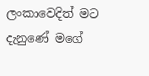ලංකාවෙදිත් මට දැනුණේ මගේ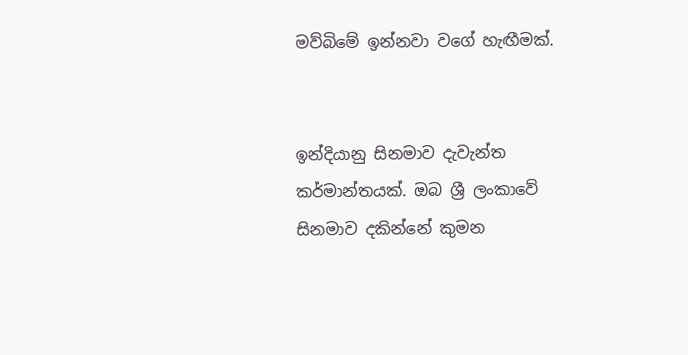මව්බිමේ ඉන්නවා වගේ හැඟීමක්.


ඉන්දියානු සිනමාව දැවැන්ත කර්මාන්තයක්. ඔබ ශ්‍රී ලංකාවේ සිනමාව දකින්නේ කුමන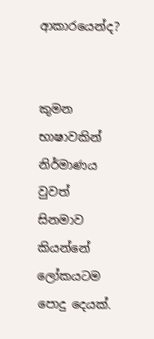ආකාරයෙන්ද?


කුමන භාෂාවකින් නිර්මාණය වුවත් සිනමාව කියන්නේ ලෝකයටම පොදු දෙයක්.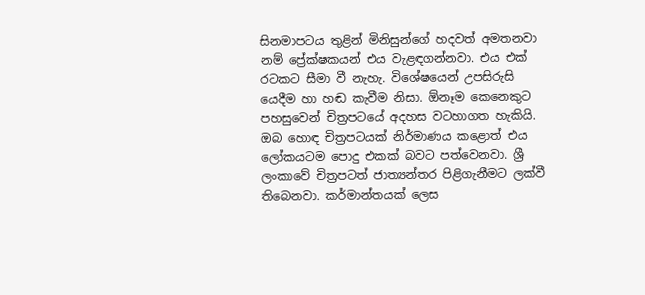සිනමාපටය තුළින් මිනිසුන්ගේ හදවත් අමතනවා නම් ප්‍රේක්ෂකයන් එය වැළඳගන්නවා. එය එක් රටකට සීමා වී නැහැ. විශේෂයෙන් උපසිරුසි යෙදීම හා හඬ කැවීම නිසා. ඕනෑම කෙනෙකුට පහසුවෙන් චිත්‍රපටයේ අදහස වටහාගත හැකියි. ඔබ හොඳ චිත්‍රපටයක් නිර්මාණය කළොත් එය ලෝකයටම පොදු එකක් බවට පත්වෙනවා. ශ්‍රී ලංකාවේ චිත්‍රපටත් ජාත්‍යන්තර පිළිගැනීමට ලක්වී තිබෙනවා. කර්මාන්තයක් ලෙස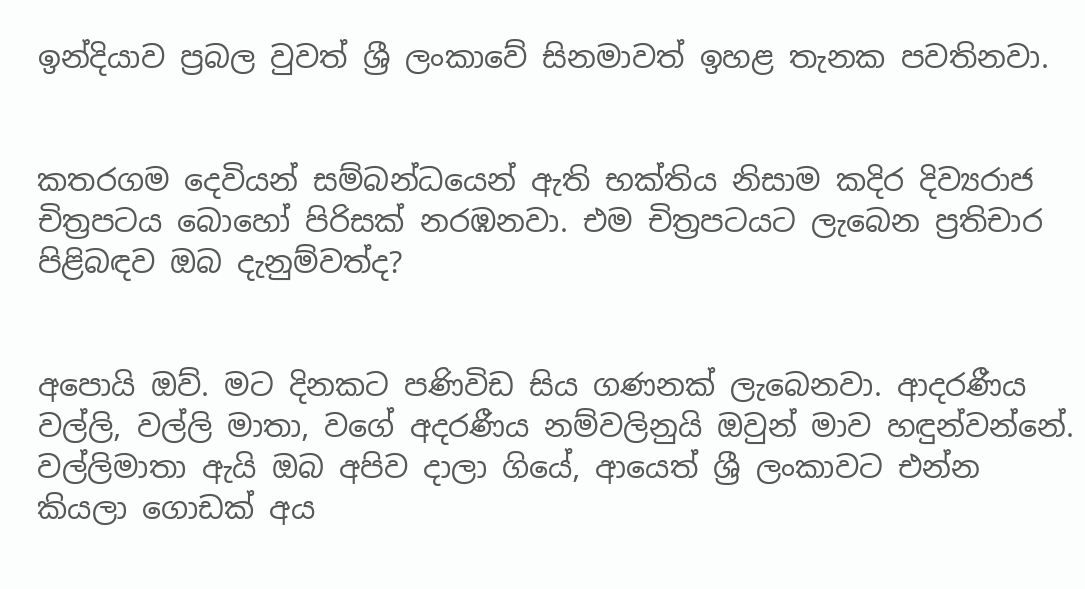ඉන්දියාව ප්‍රබල වුවත් ශ්‍රී ලංකාවේ සිනමාවත් ඉහළ තැනක පවතිනවා.


කතරගම දෙවියන් සම්බන්ධයෙන් ඇති භක්තිය නිසාම කදිර දිව්‍යරාජ චිත්‍රපටය බොහෝ පිරිසක් නරඹනවා. එම චිත්‍රපටයට ලැබෙන ප්‍රතිචාර පිළිබඳව ඔබ දැනුම්වත්ද?


අපොයි ඔව්. මට දිනකට පණිවිඩ සිය ගණනක් ලැබෙනවා. ආදරණීය වල්ලි, වල්ලි මාතා, වගේ අදරණීය නම්වලිනුයි ඔවුන් මාව හඳුන්වන්නේ. වල්ලිමාතා ඇයි ඔබ අපිව දාලා ගියේ, ආයෙත් ශ්‍රී ලංකාවට එන්න කියලා ගොඩක් අය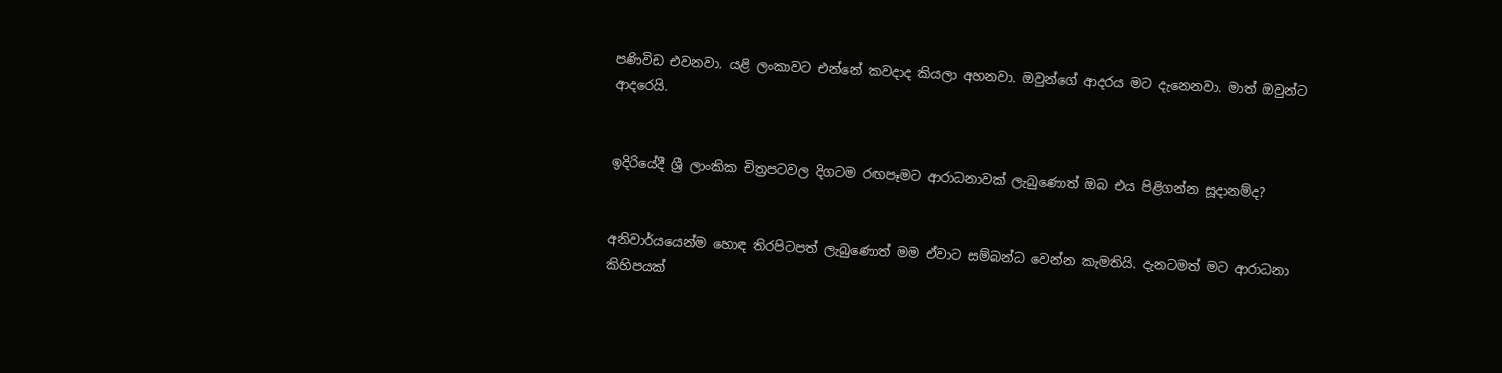පණිවිඩ එවනවා. යළි ලංකාවට එන්නේ කවදාද කියලා අහනවා. ඔවුන්ගේ ආදරය මට දැනෙනවා. මාත් ඔවුන්ට ආදරෙයි.


ඉදිරියේදී ශ්‍රී ලාංකික චිත්‍රපටවල දිගටම රඟපෑමට ආරාධනාවක් ලැබුණොත් ඔබ එය පිළිගන්න සූදානම්ද?


අනිවාර්යයෙන්ම හොඳ තිරපිටපත් ලැබුණොත් මම ඒවාට සම්බන්ධ වෙන්න කැමතියි. දැනටමත් මට ආරාධනා කිහිපයක්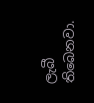ලැබී තිබෙනවා.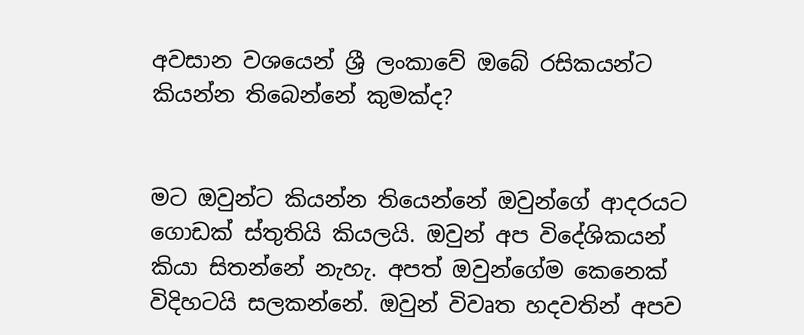අවසාන වශයෙන් ශ්‍රී ලංකාවේ ඔබේ රසිකයන්ට කියන්න තිබෙන්නේ කුමක්ද?


මට ඔවුන්ට කියන්න තියෙන්නේ ඔවුන්ගේ ආදරයට ගොඩක් ස්තුතියි කියලයි. ඔවුන් අප විදේශිකයන් කියා සිතන්නේ නැහැ. අපත් ඔවුන්ගේම කෙනෙක් විදිහටයි සලකන්නේ. ඔවුන් විවෘත හදවතින් අපව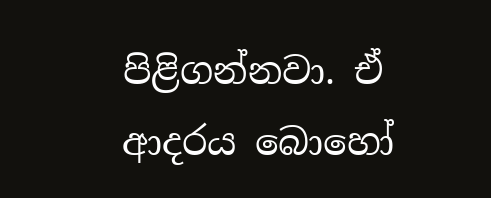පිළිගන්නවා. ඒ ආදරය බොහෝ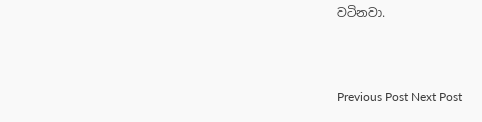වටිනවා.



Previous Post Next Post